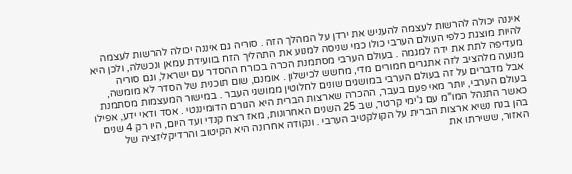איננה יכולה להרשות לעצמה להעניש את ירדן על המהלך הזה . סוריה גם איננה יכולה להרשות לעצמה להיות מוצגת כלפי העולם הערבי כולו כמי שניסה למנוע את התהליך הזח בוועידת עמאן ונכשלה, ולכן היא מעדיפה לתת את ידה למגמה . בעולם הערבי מסתמנת הכרה בכורח ההסדר עם ישראל, וגם סוריה מנועה מלהציב לזה אתגרים חמורים מדי, מחשש לכישלון . אומנם, שום תוכנית של הסדר לא מומשה, אבל מדברים על זה בעולם הערבי במושגים שונים לחלוטין ממושגי העבר . במישור המעצמות מסתמנת בעולם הערבי, יותר מאי פעם בעבר, ההכרה שארצות הברית היא הגורם הדומיננטי . אסד ודאי ידע, אפילו כאשר התנהל המו"מ עם ג'ימי קרטר, שב 25 השנים האחרונות, מאז רצח קנדי ועד היום, היו רק 4 שנים בהן בנח נשיא ארצות הברית על הקולקטיב הערבי . ונקודה אחרונה היא הקיטוב והרדיקליזציה של האזור, ששירתו את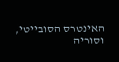האינטרס הסובייטי, וסוריה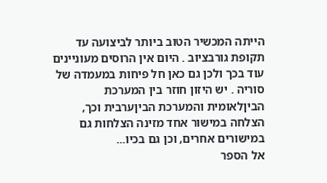הייתה המכשיר הטוב ביותר לביצועה עד תקופת גורבציוב . היום אין הרוסים מעוניינים עוד בכך ולכן גם כאן חל פיחות במעמדה של סוריה . יש היזון חוזר בין המערכת הביןלאומית והמערכת הביןערבית וכך, הצלחה במישור אחד מזינה הצלחות גם במישורים אחרים, וכן גם בכיו...
אל הספר